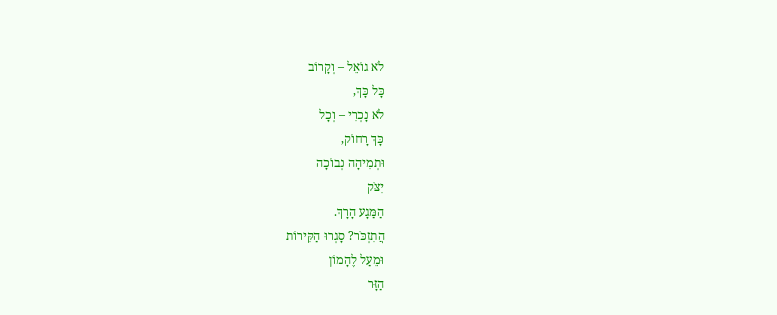לֹא גוֹאֵל – וְקָרוֹב
כָּל כָּךְ,
לֹא נָכְרִי – וְכָל
כָּךְ רָחוֹק,
וּתְמִיהָה נְבוֹכָה
יִצֹּק
הַמַּגָע הָרָךְ.
הֲתִזְכֹּר? סָגְרוּ הַקִּירוֹת
וּמֵעַל לֶהָמוֹן
הַזָּר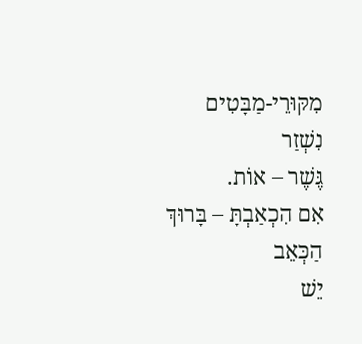מִקּוּרֵי-מַבָּטִים
נִשְׁזַר
גֶּשֶׁר – אוֹת.
אִם הִכְאַבְתָּ – בָּרוּךְ
הַכְּאֵב
יֵשׁ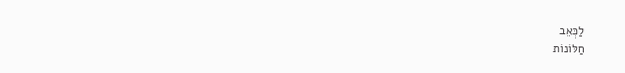לַכְּאֵב
חַלּוֹנוֹת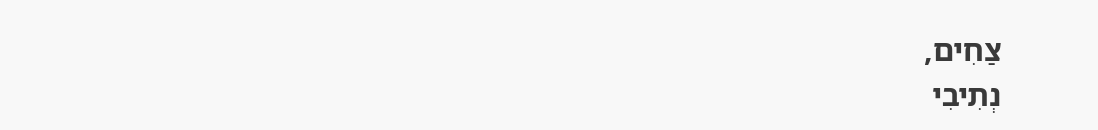צַחִים,
נְתִיבִי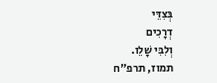בְּצִדֵּי
דְרָכִים
וְלִבִּי שָׁלֵו.
תמוז, תרפ"ח